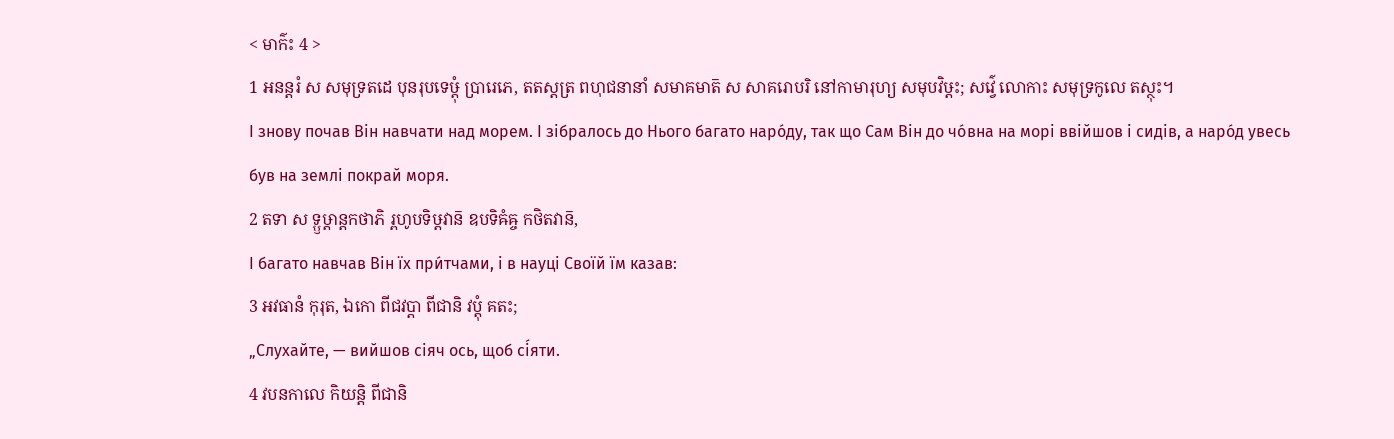< មាក៌ះ 4 >
1 អនន្តរំ ស សមុទ្រតដេ បុនរុបទេឞ្ដុំ ប្រារេភេ, តតស្តត្រ ពហុជនានាំ សមាគមាត៑ ស សាគរោបរិ នៅកាមារុហ្យ សមុបវិឞ្ដះ; សវ៌្វេ លោកាះ សមុទ្រកូលេ តស្ថុះ។
І знову почав Він навчати над морем. І зібралось до Нього багато наро́ду, так що Сам Він до чо́вна на морі ввійшов і сидів, а наро́д увесь був на землі покрай моря.
2 តទា ស ទ្ឫឞ្ដាន្តកថាភិ រ្ពហូបទិឞ្ដវាន៑ ឧបទិឝំឝ្ច កថិតវាន៑,
І багато навчав Він їх при́тчами, і в науці Своїй їм казав:
3 អវធានំ កុរុត, ឯកោ ពីជវប្តា ពីជានិ វប្តុំ គតះ;
„Слухайте, — вийшов сіяч ось, щоб сі́яти.
4 វបនកាលេ កិយន្តិ ពីជានិ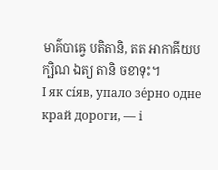មាគ៌បាឝ្វេ បតិតានិ, តត អាកាឝីយបក្ឞិណ ឯត្យ តានិ ចខាទុះ។
І як сі́яв, упало зе́рно одне край дороги, — і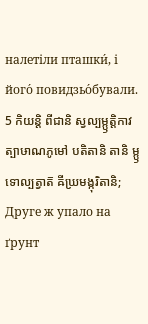налетіли пташки́, і його́ повидзьо́бували.
5 កិយន្តិ ពីជានិ ស្វល្បម្ឫត្តិកាវត្បាឞាណភូមៅ បតិតានិ តានិ ម្ឫទោល្បត្វាត៑ ឝីឃ្រមង្កុរិតានិ;
Друге ж упало на ґрунт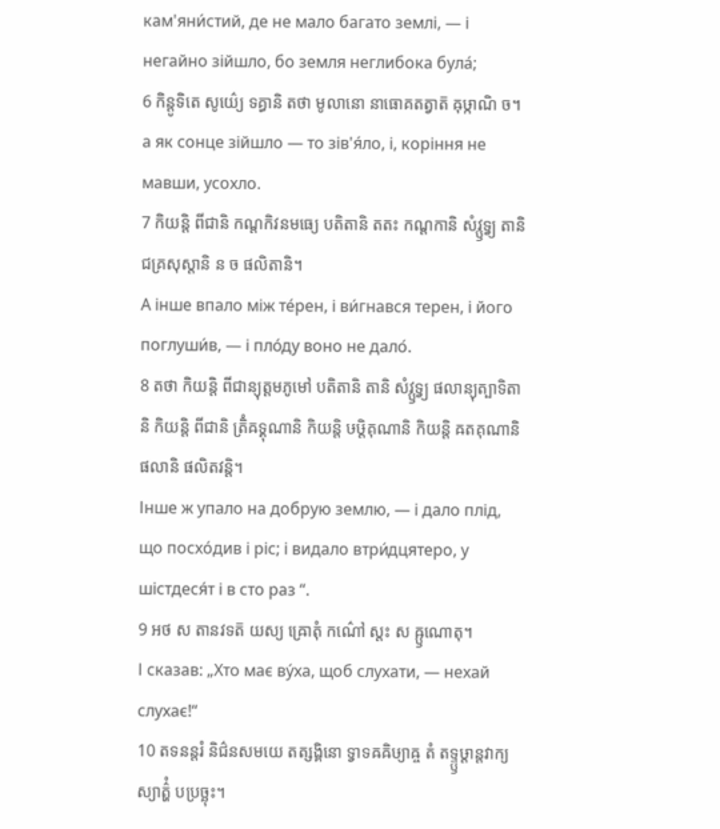кам'яни́стий, де не мало багато землі, — і негайно зійшло, бо земля неглибока була́;
6 កិន្តូទិតេ សូយ៌្យេ ទគ្ធានិ តថា មូលានោ នាធោគតត្វាត៑ ឝុឞ្កាណិ ច។
а як сонце зійшло — то зів'я́ло, і, коріння не мавши, усохло.
7 កិយន្តិ ពីជានិ កណ្ដកិវនមធ្យេ បតិតានិ តតះ កណ្ដកានិ សំវ្ឫទ្វ្យ តានិ ជគ្រសុស្តានិ ន ច ផលិតានិ។
А інше впало між те́рен, і ви́гнався терен, і його поглуши́в, — і пло́ду воно не дало́.
8 តថា កិយន្តិ ពីជាន្យុត្តមភូមៅ បតិតានិ តានិ សំវ្ឫទ្វ្យ ផលាន្យុត្បាទិតានិ កិយន្តិ ពីជានិ ត្រិំឝទ្គុណានិ កិយន្តិ ឞឞ្ដិគុណានិ កិយន្តិ ឝតគុណានិ ផលានិ ផលិតវន្តិ។
Інше ж упало на добрую землю, — і дало плід, що посхо́див і ріс; і видало втри́дцятеро, у шістдеся́т і в сто раз “.
9 អថ ស តានវទត៑ យស្យ ឝ្រោតុំ កណ៌ៅ ស្តះ ស ឝ្ឫណោតុ។
І сказав: „Хто має ву́ха, щоб слухати, — нехай слухає!“
10 តទនន្តរំ និជ៌នសមយេ តត្សង្គិនោ ទ្វាទឝឝិឞ្យាឝ្ច តំ តទ្ទ្ឫឞ្ដាន្តវាក្យស្យាត៌្ហំ បប្រច្ឆុះ។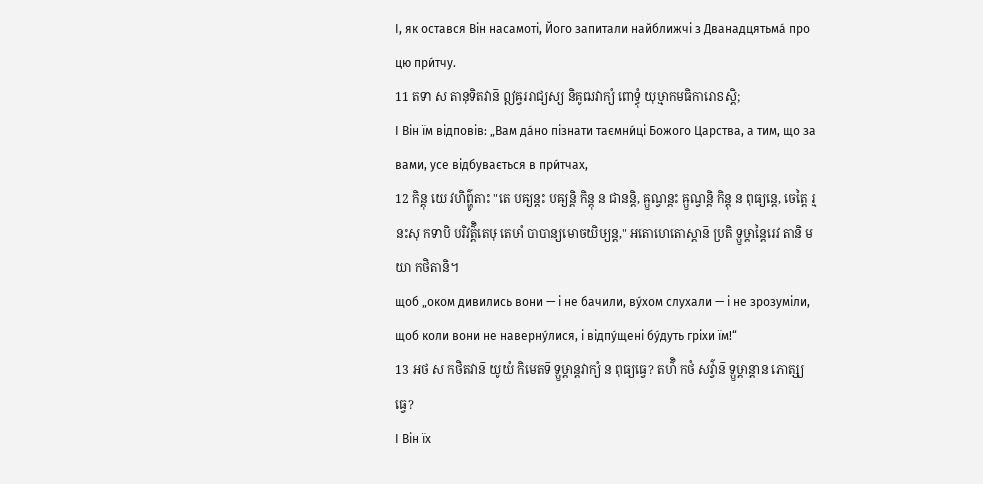І, як остався Він насамоті, Його запитали найближчі з Дванадцятьма́ про цю при́тчу.
11 តទា ស តានុទិតវាន៑ ឦឝ្វររាជ្យស្យ និគូឍវាក្យំ ពោទ្ធុំ យុឞ្មាកមធិការោៜស្តិ;
І Він їм відповів: „Вам да́но пізнати таємни́ці Божого Царства, а тим, що за вами, усе відбувається в при́тчах,
12 កិន្តុ យេ វហិព៌្ហូតាះ "តេ បឝ្យន្តះ បឝ្យន្តិ កិន្តុ ន ជានន្តិ, ឝ្ឫណ្វន្តះ ឝ្ឫណ្វន្តិ កិន្តុ ន ពុធ្យន្តេ, ចេត្តៃ រ្មនះសុ កទាបិ បរិវត៌្តិតេឞុ តេឞាំ បាបាន្យមោចយិឞ្យន្ត," អតោហេតោស្តាន៑ ប្រតិ ទ្ឫឞ្ដាន្តៃរេវ តានិ មយា កថិតានិ។
щоб „оком дивились вони — і не бачили, ву́хом слухали — і не зрозуміли, щоб коли вони не наверну́лися, і відпу́щені бу́дуть гріхи їм!“
13 អថ ស កថិតវាន៑ យូយំ កិមេតទ៑ ទ្ឫឞ្ដាន្តវាក្យំ ន ពុធ្យធ្វេ? តហ៌ិ កថំ សវ៌្វាន៑ ទ្ឫឞ្ដាន្តាន ភោត្ស្យធ្វេ?
І Він їх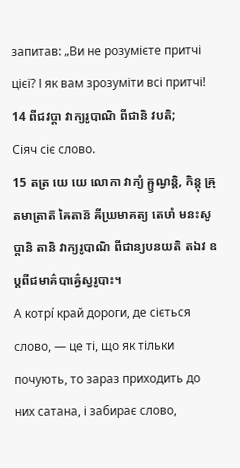запитав: „Ви не розумієте притчі цієї? І як вам зрозуміти всі притчі!
14 ពីជវប្តា វាក្យរូបាណិ ពីជានិ វបតិ;
Сіяч сіє слово.
15 តត្រ យេ យេ លោកា វាក្យំ ឝ្ឫណ្វន្តិ, កិន្តុ ឝ្រុតមាត្រាត៑ ឝៃតាន៑ ឝីឃ្រមាគត្យ តេឞាំ មនះសូប្តានិ តានិ វាក្យរូបាណិ ពីជាន្យបនយតិ តឯវ ឧប្តពីជមាគ៌បាឝ៌្វេស្វរូបាះ។
А котрі́ край дороги, де сіється слово, — це ті, що як тільки почують, то зараз приходить до них сатана, і забирає слово,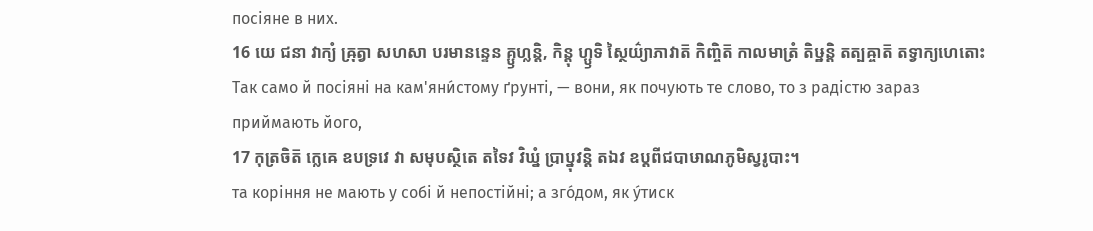посіяне в них.
16 យេ ជនា វាក្យំ ឝ្រុត្វា សហសា បរមានន្ទេន គ្ឫហ្លន្តិ, កិន្តុ ហ្ឫទិ ស្ថៃយ៌្យាភាវាត៑ កិញ្ចិត៑ កាលមាត្រំ តិឞ្ឋន្តិ តត្បឝ្ចាត៑ តទ្វាក្យហេតោះ
Так само й посіяні на кам'яни́стому ґрунті, — вони, як почують те слово, то з радістю зараз приймають його,
17 កុត្រចិត៑ ក្លេឝេ ឧបទ្រវេ វា សមុបស្ថិតេ តទៃវ វិឃ្នំ ប្រាប្នុវន្តិ តឯវ ឧប្តពីជបាឞាណភូមិស្វរូបាះ។
та коріння не мають у собі й непостійні; а зго́дом, як у́тиск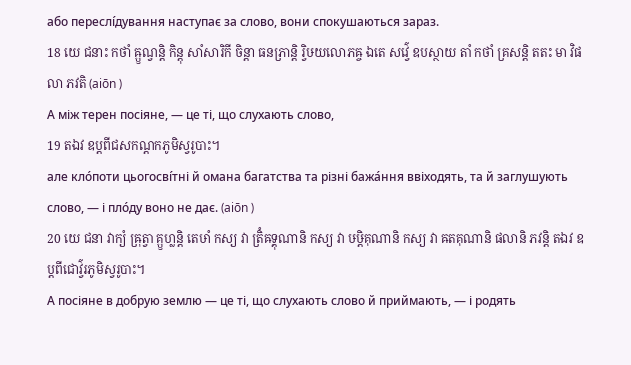або переслі́дування наступає за слово, вони спокушаються зараз.
18 យេ ជនាះ កថាំ ឝ្ឫណ្វន្តិ កិន្តុ សាំសារិកី ចិន្តា ធនភ្រាន្តិ រ្វិឞយលោភឝ្ច ឯតេ សវ៌្វេ ឧបស្ថាយ តាំ កថាំ គ្រសន្តិ តតះ មា វិផលា ភវតិ (aiōn )
А між терен посіяне, — це ті, що слухають слово,
19 តឯវ ឧប្តពីជសកណ្ដកភូមិស្វរូបាះ។
але кло́поти цьогосві́тні й омана багатства та різні бажа́ння ввіходять, та й заглушують слово, — і пло́ду воно не дає. (aiōn )
20 យេ ជនា វាក្យំ ឝ្រុត្វា គ្ឫហ្លន្តិ តេឞាំ កស្យ វា ត្រិំឝទ្គុណានិ កស្យ វា ឞឞ្ដិគុណានិ កស្យ វា ឝតគុណានិ ផលានិ ភវន្តិ តឯវ ឧប្តពីជោវ៌្វរភូមិស្វរូបាះ។
А посіяне в добрую землю — це ті, що слухають слово й приймають, — і родять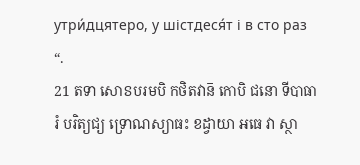утри́дцятеро, у шістдеся́т і в сто раз “.
21 តទា សោៜបរមបិ កថិតវាន៑ កោបិ ជនោ ទីបាធារំ បរិត្យជ្យ ទ្រោណស្យាធះ ខដ្វាយា អធេ វា ស្ថា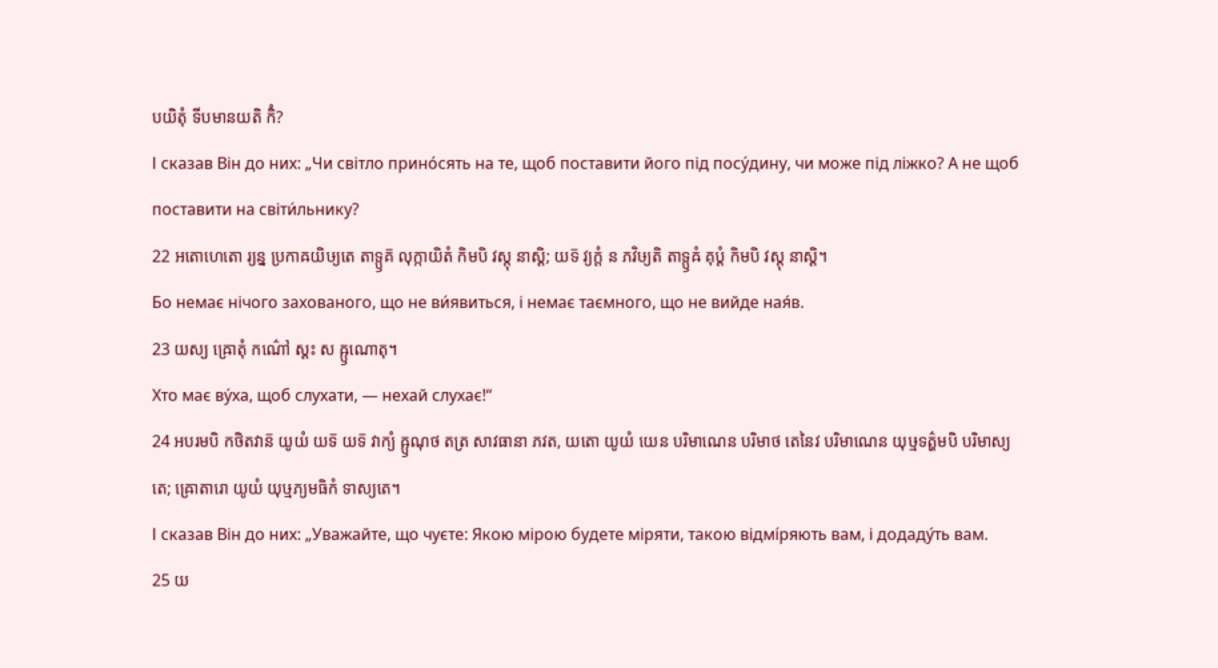បយិតុំ ទីបមានយតិ កិំ?
І сказав Він до них: „Чи світло прино́сять на те, щоб поставити його під посу́дину, чи може під ліжко? А не щоб поставити на світи́льнику?
22 អតោហេតោ រ្យន្ន ប្រកាឝយិឞ្យតេ តាទ្ឫគ៑ លុក្កាយិតំ កិមបិ វស្តុ នាស្តិ; យទ៑ វ្យក្តំ ន ភវិឞ្យតិ តាទ្ឫឝំ គុប្តំ កិមបិ វស្តុ នាស្តិ។
Бо немає нічого захованого, що не ви́явиться, і немає таємного, що не вийде ная́в.
23 យស្យ ឝ្រោតុំ កណ៌ៅ ស្តះ ស ឝ្ឫណោតុ។
Хто має ву́ха, щоб слухати, — нехай слухає!“
24 អបរមបិ កថិតវាន៑ យូយំ យទ៑ យទ៑ វាក្យំ ឝ្ឫណុថ តត្រ សាវធានា ភវត, យតោ យូយំ យេន បរិមាណេន បរិមាថ តេនៃវ បរិមាណេន យុឞ្មទត៌្ហមបិ បរិមាស្យតេ; ឝ្រោតារោ យូយំ យុឞ្មភ្យមធិកំ ទាស្យតេ។
І сказав Він до них: „Уважайте, що чуєте: Якою мірою будете міряти, такою відмі́ряють вам, і додаду́ть вам.
25 យ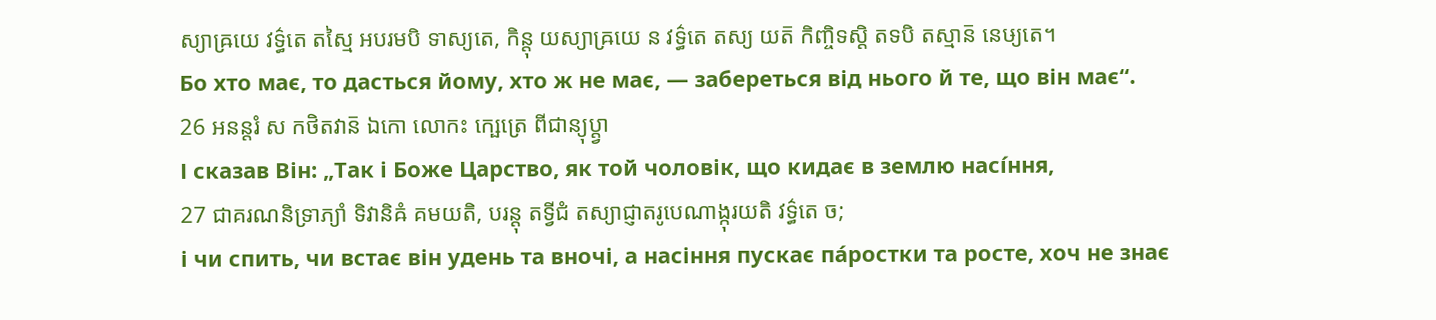ស្យាឝ្រយេ វទ៌្ធតេ តស្មៃ អបរមបិ ទាស្យតេ, កិន្តុ យស្យាឝ្រយេ ន វទ៌្ធតេ តស្យ យត៑ កិញ្ចិទស្តិ តទបិ តស្មាន៑ នេឞ្យតេ។
Бо хто має, то дасться йому, хто ж не має, — забереться від нього й те, що він має“.
26 អនន្តរំ ស កថិតវាន៑ ឯកោ លោកះ ក្ឞេត្រេ ពីជាន្យុប្ត្វា
І сказав Він: „Так і Боже Царство, як той чоловік, що кидає в землю насі́ння,
27 ជាគរណនិទ្រាភ្យាំ ទិវានិឝំ គមយតិ, បរន្តុ តទ្វីជំ តស្យាជ្ញាតរូបេណាង្កុរយតិ វទ៌្ធតេ ច;
і чи спить, чи встає він удень та вночі, а насіння пускає па́ростки та росте, хоч не знає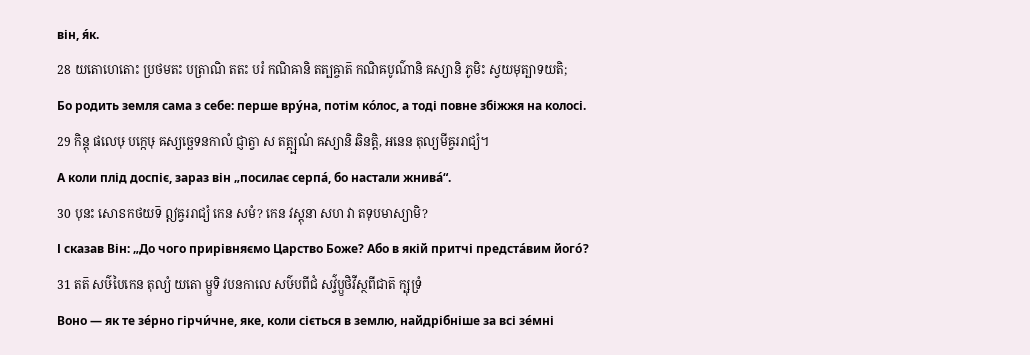він, я́к.
28 យតោហេតោះ ប្រថមតះ បត្រាណិ តតះ បរំ កណិឝានិ តត្បឝ្ចាត៑ កណិឝបូណ៌ានិ ឝស្យានិ ភូមិះ ស្វយមុត្បាទយតិ;
Бо родить земля сама з себе: перше вру́на, потім ко́лос, а тоді повне збіжжя на колосі.
29 កិន្តុ ផលេឞុ បក្កេឞុ ឝស្យច្ឆេទនកាលំ ជ្ញាត្វា ស តត្ក្ឞណំ ឝស្យានិ ឆិនត្តិ, អនេន តុល្យមីឝ្វររាជ្យំ។
А коли плід доспіє, зараз він „посилає серпа́, бо настали жнива́“.
30 បុនះ សោៜកថយទ៑ ឦឝ្វររាជ្យំ កេន សមំ? កេន វស្តុនា សហ វា តទុបមាស្យាមិ?
І сказав Він: „До чого прирівняємо Царство Боже? Або в якій притчі предста́вим його́?
31 តត៑ សឞ៌បៃកេន តុល្យំ យតោ ម្ឫទិ វបនកាលេ សឞ៌បពីជំ សវ៌្វប្ឫថិវីស្ថពីជាត៑ ក្ឞុទ្រំ
Воно — як те зе́рно гірчи́чне, яке, коли сіється в землю, найдрібніше за всі зе́мні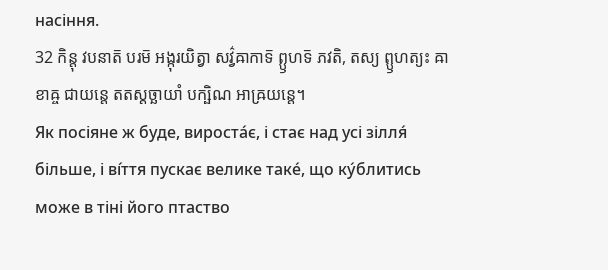насіння.
32 កិន្តុ វបនាត៑ បរម៑ អង្កុរយិត្វា សវ៌្វឝាកាទ៑ ព្ឫហទ៑ ភវតិ, តស្យ ព្ឫហត្យះ ឝាខាឝ្ច ជាយន្តេ តតស្តច្ឆាយាំ បក្ឞិណ អាឝ្រយន្តេ។
Як посіяне ж буде, вироста́є, і стає над усі зілля́ більше, і ві́ття пускає велике таке́, що ку́блитись може в тіні його птаство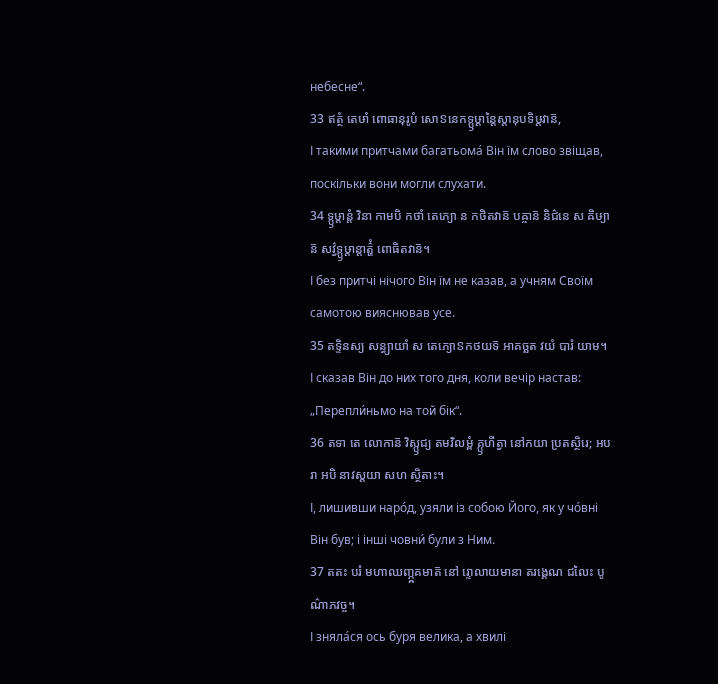небесне“.
33 ឥត្ថំ តេឞាំ ពោធានុរូបំ សោៜនេកទ្ឫឞ្ដាន្តៃស្តានុបទិឞ្ដវាន៑,
І такими притчами багатьома́ Він їм слово звіщав, поскільки вони могли слухати.
34 ទ្ឫឞ្ដាន្តំ វិនា កាមបិ កថាំ តេភ្យោ ន កថិតវាន៑ បឝ្ចាន៑ និជ៌នេ ស ឝិឞ្យាន៑ សវ៌្វទ្ឫឞ្ដាន្តាត៌្ហំ ពោធិតវាន៑។
І без притчі нічого Він їм не казав, а учням Своїм самотою вияснював усе.
35 តទ្ទិនស្យ សន្ធ្យាយាំ ស តេភ្យោៜកថយទ៑ អាគច្ឆត វយំ បារំ យាម។
І сказав Він до них того дня, коли вечір настав: „Перепли́ньмо на той бік“.
36 តទា តេ លោកាន៑ វិស្ឫជ្យ តមវិលម្ពំ គ្ឫហីត្វា នៅកយា ប្រតស្ថិរេ; អបរា អបិ នាវស្តយា សហ ស្ថិតាះ។
І, лишивши наро́д, узяли із собою Його, як у чо́вні Він був; і інші човни́ були з Ним.
37 តតះ បរំ មហាឈញ្ភ្ឝគមាត៑ នៅ រ្ទោលាយមានា តរង្គេណ ជលៃះ បូណ៌ាភវច្ច។
І зняла́ся ось буря велика, а хвилі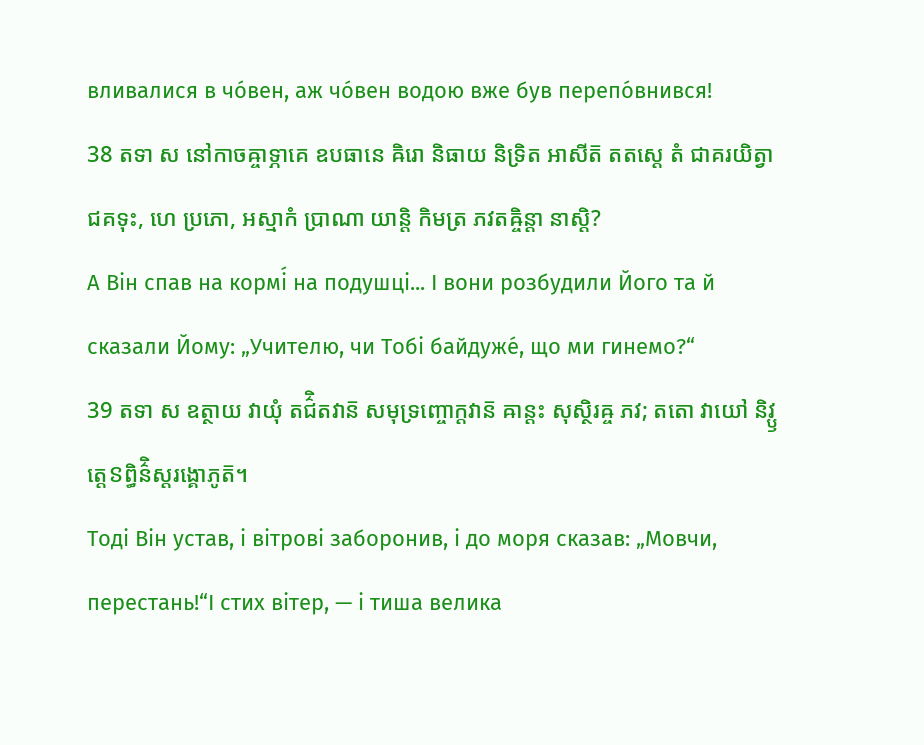вливалися в чо́вен, аж чо́вен водою вже був перепо́внився!
38 តទា ស នៅកាចឝ្ចាទ្ភាគេ ឧបធានេ ឝិរោ និធាយ និទ្រិត អាសីត៑ តតស្តេ តំ ជាគរយិត្វា ជគទុះ, ហេ ប្រភោ, អស្មាកំ ប្រាណា យាន្តិ កិមត្រ ភវតឝ្ចិន្តា នាស្តិ?
А Він спав на кормі́ на подушці... І вони розбудили Його та й сказали Йому: „Учителю, чи Тобі байдуже́, що ми гинемо?“
39 តទា ស ឧត្ថាយ វាយុំ តជ៌ិតវាន៑ សមុទ្រញ្ចោក្តវាន៑ ឝាន្តះ សុស្ថិរឝ្ច ភវ; តតោ វាយៅ និវ្ឫត្តេៜព្ធិន៌ិស្តរង្គោភូត៑។
Тоді Він устав, і вітрові заборонив, і до моря сказав: „Мовчи, перестань!“І стих вітер, — і тиша велика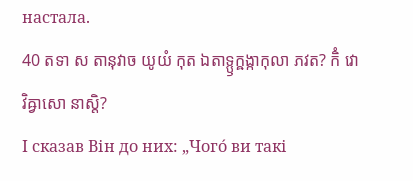настала.
40 តទា ស តានុវាច យូយំ កុត ឯតាទ្ឫក្ឝង្កាកុលា ភវត? កិំ វោ វិឝ្វាសោ នាស្តិ?
І сказав Він до них: „Чого́ ви такі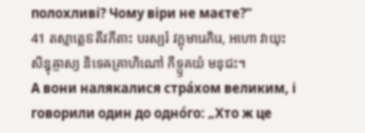полохливі? Чому віри не маєте?“
41 តស្មាត្តេៜតីវភីតាះ បរស្បរំ វក្តុមារេភិរេ, អហោ វាយុះ សិន្ធុឝ្ចាស្យ និទេឝគ្រាហិណៅ កីទ្ឫគយំ មនុជះ។
А вони налякалися стра́хом великим, і говорили один до одно́го: „Хто ж це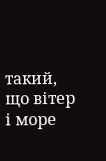такий, що вітер і море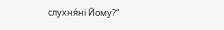слухня́ні Йому?“